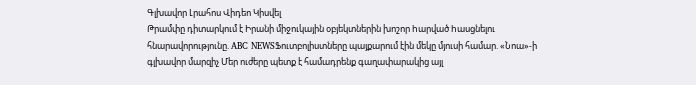Գլխավոր Լրահոս Վիդեո Կիսվել
Թրամփը դիտարկում է Իրանի միջուկային օբյեկտներին խոշոր hարված hասցնելու հնարավորությունը. ABC NEWSՖուտբոլիստները պայքարում էին մեկը մյուսի համար. «Նոա»-ի գլխավոր մարզիչ Մեր ուժերը պետք է համադրենք գաղափարակից այլ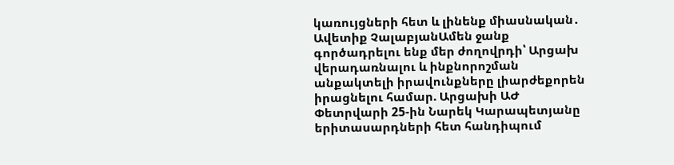կառույցների հետ և լինենք միասնական․ Ավետիք ՉալաբյանԱմեն ջանք գործադրելու ենք մեր ժողովրդի՝ Արցախ վերադառնալու և ինքնորոշման անքակտելի իրավունքները լիարժեքորեն իրացնելու համար. Արցախի ԱԺ Փետրվարի 25-ին Նարեկ Կարապետյանը երիտասարդների հետ հանդիպում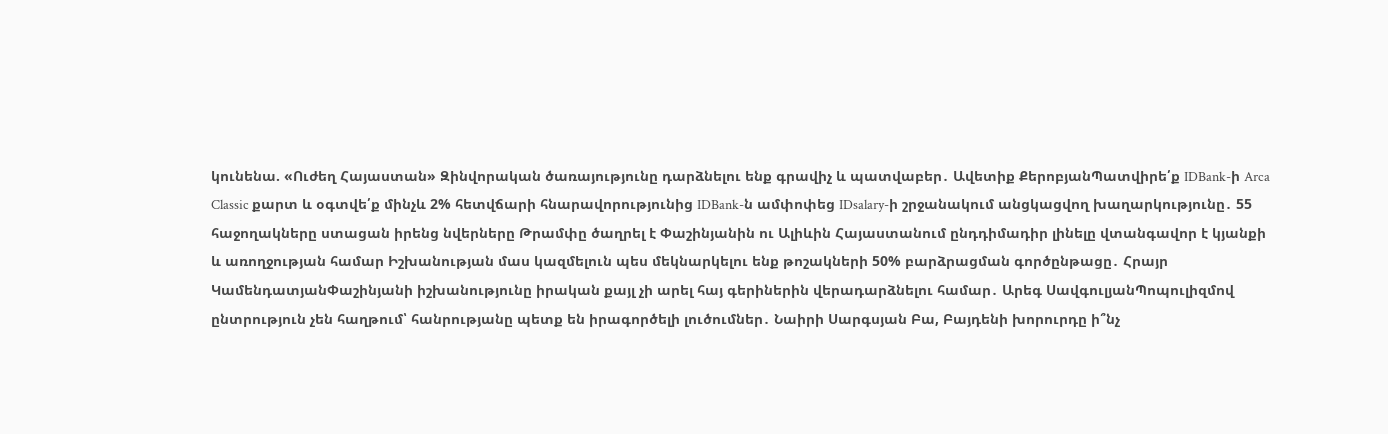կունենա. «Ուժեղ Հայաստան» Զինվորական ծառայությունը դարձնելու ենք գրավիչ և պատվաբեր․ Ավետիք ՔերոբյանՊատվիրե՛ք IDBank-ի Arca Classic քարտ և օգտվե՛ք մինչև 2% հետվճարի հնարավորությունից IDBank-ն ամփոփեց IDsalary-ի շրջանակում անցկացվող խաղարկությունը․ 55 հաջողակները ստացան իրենց նվերները Թրամփը ծաղրել է Փաշինյանին ու Ալիևին Հայաստանում ընդդիմադիր լինելը վտանգավոր է կյանքի և առողջության համար Իշխանության մաս կազմելուն պես մեկնարկելու ենք թոշակների 50% բարձրացման գործընթացը․ Հրայր ԿամենդատյանՓաշինյանի իշխանությունը իրական քայլ չի արել հայ գերիներին վերադարձնելու համար․ Արեգ ՍավգուլյանՊոպուլիզմով ընտրություն չեն հաղթում՝ հանրությանը պետք են իրագործելի լուծումներ․ Նաիրի Սարգսյան Բա, Բայդենի խորուրդը ի՞նչ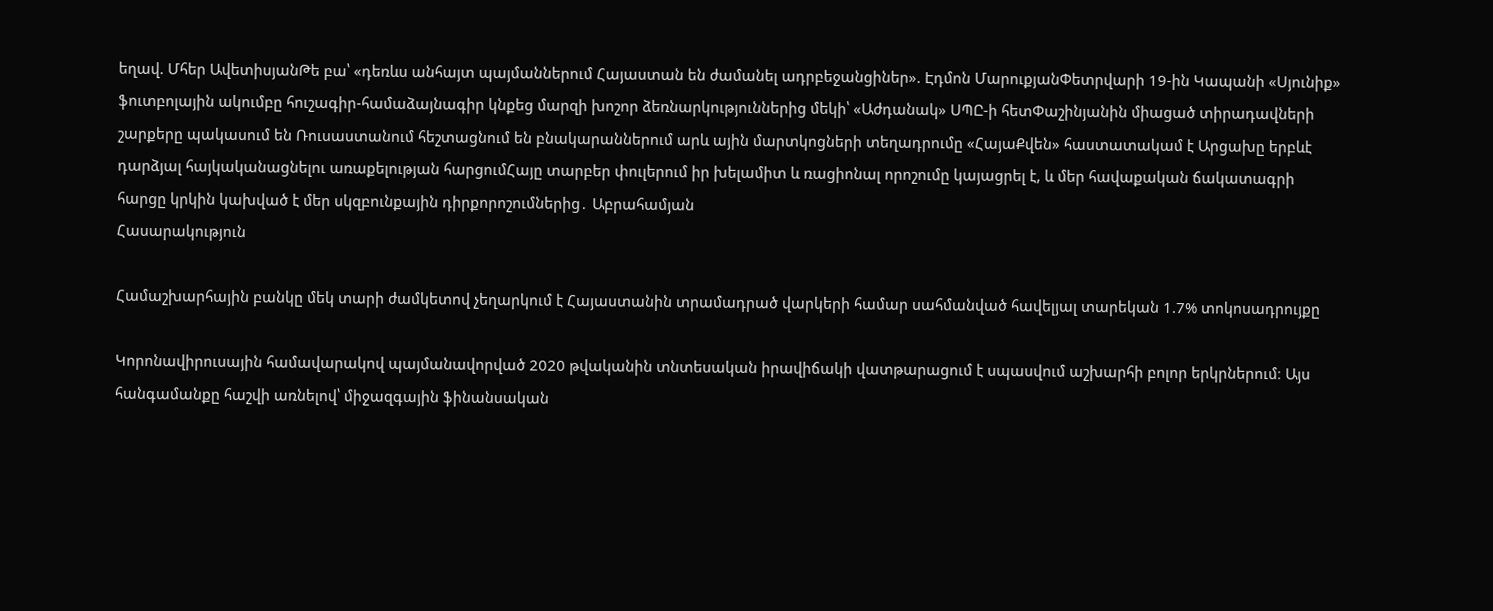եղավ. Մհեր ԱվետիսյանԹե բա՝ «դեռևս անհայտ պայմաններում Հայաստան են ժամանել ադրբեջանցիներ». Էդմոն ՄարուքյանՓետրվարի 19-ին Կապանի «Սյունիք» ֆուտբոլային ակումբը հուշագիր-համաձայնագիր կնքեց մարզի խոշոր ձեռնարկություններից մեկի՝ «Աժդանակ» ՍՊԸ-ի հետՓաշինյանին միացած տիրադավների շարքերը պակասում են Ռուսաստանում հեշտացնում են բնակարաններում արև ային մարտկոցների տեղադրումը «ՀայաՔվեն» հաստատակամ է Արցախը երբևէ դարձյալ հայկականացնելու առաքելության հարցումՀայը տարբեր փուլերում իր խելամիտ և ռացիոնալ որոշումը կայացրել է, և մեր հավաքական ճակատագրի հարցը կրկին կախված է մեր սկզբունքային դիրքորոշումներից․ Աբրահամյան
Հասարակություն

Համաշխարհային բանկը մեկ տարի ժամկետով չեղարկում է Հայաստանին տրամադրած վարկերի համար սահմանված հավելյալ տարեկան 1.7% տոկոսադրույքը

Կորոնավիրուսային համավարակով պայմանավորված 2020 թվականին տնտեսական իրավիճակի վատթարացում է սպասվում աշխարհի բոլոր երկրներում։ Այս հանգամանքը հաշվի առնելով՝ միջազգային ֆինանսական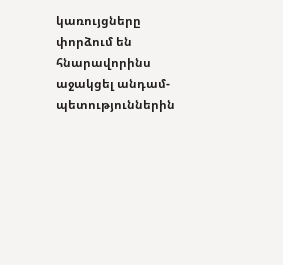կառույցները փորձում են հնարավորինս աջակցել անդամ-պետություններին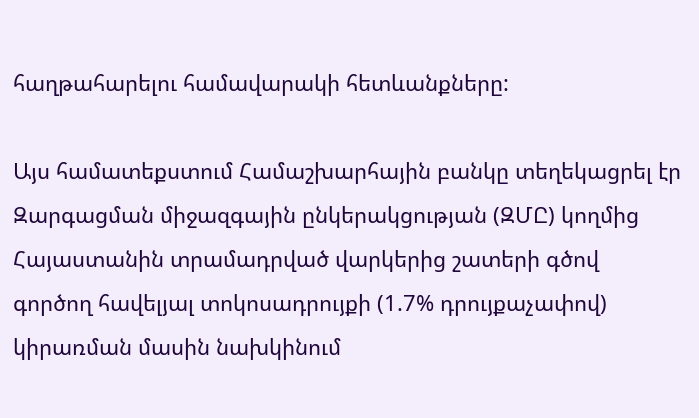հաղթահարելու համավարակի հետևանքները:

Այս համատեքստում Համաշխարհային բանկը տեղեկացրել էր Զարգացման միջազգային ընկերակցության (ԶՄԸ) կողմից Հայաստանին տրամադրված վարկերից շատերի գծով գործող հավելյալ տոկոսադրույքի (1.7% դրույքաչափով) կիրառման մասին նախկինում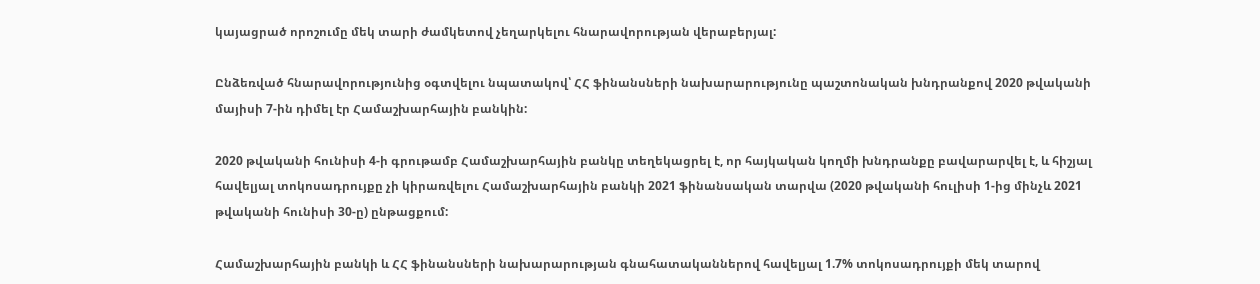կայացրած որոշումը մեկ տարի ժամկետով չեղարկելու հնարավորության վերաբերյալ:

Ընձեռված հնարավորությունից օգտվելու նպատակով՝ ՀՀ ֆինանսների նախարարությունը պաշտոնական խնդրանքով 2020 թվականի մայիսի 7-ին դիմել էր Համաշխարհային բանկին:

2020 թվականի հունիսի 4-ի գրութամբ Համաշխարհային բանկը տեղեկացրել է, որ հայկական կողմի խնդրանքը բավարարվել է, և հիշյալ հավելյալ տոկոսադրույքը չի կիրառվելու Համաշխարհային բանկի 2021 ֆինանսական տարվա (2020 թվականի հուլիսի 1-ից մինչև 2021 թվականի հունիսի 30-ը) ընթացքում:

Համաշխարհային բանկի և ՀՀ ֆինանսների նախարարության գնահատականներով հավելյալ 1.7% տոկոսադրույքի մեկ տարով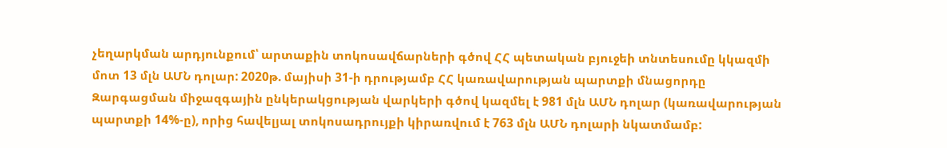չեղարկման արդյունքում՝ արտաքին տոկոսավճարների գծով ՀՀ պետական բյուջեի տնտեսումը կկազմի մոտ 13 մլն ԱՄՆ դոլար: 2020թ. մայիսի 31-ի դրությամբ ՀՀ կառավարության պարտքի մնացորդը Զարգացման միջազգային ընկերակցության վարկերի գծով կազմել է 981 մլն ԱՄՆ դոլար (կառավարության պարտքի 14%-ը), որից հավելյալ տոկոսադրույքի կիրառվում է 763 մլն ԱՄՆ դոլարի նկատմամբ: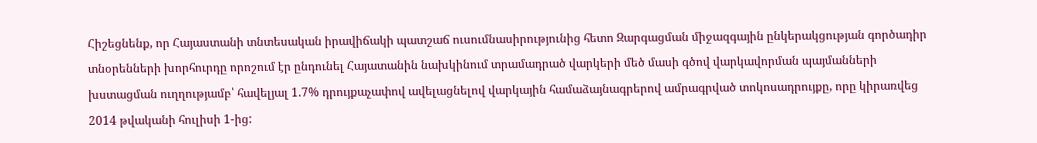Հիշեցնենք, որ Հայաստանի տնտեսական իրավիճակի պատշաճ ուսումնասիրությունից հետո Զարգացման միջազգային ընկերակցության գործադիր տնօրենների խորհուրդը որոշում էր ընդունել Հայատանին նախկինում տրամադրած վարկերի մեծ մասի գծով վարկավորման պայմանների խստացման ուղղությամբ՝ հավելյալ 1.7% դրույքաչափով ավելացնելով վարկային համաձայնագրերով ամրագրված տոկոսադրույքը, որը կիրառվեց 2014 թվականի հուլիսի 1-ից: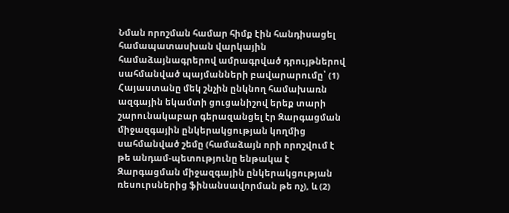Նման որոշման համար հիմք էին հանդիսացել համապատասխան վարկային համաձայնագրերով ամրագրված դրույթներով սահմանված պայմանների բավարարումը՝ (1) Հայաստանը մեկ շնչին ընկնող համախառն ազգային եկամտի ցուցանիշով երեք տարի շարունակաբար գերազանցել էր Զարգացման միջազգային ընկերակցության կողմից սահմանված շեմը (համաձայն որի որոշվում է թե անդամ-պետությունը ենթակա է Զարգացման միջազգային ընկերակցության ռեսուրսներից ֆինանսավորման թե ոչ), և (2)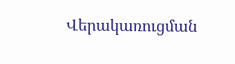Վերակառուցման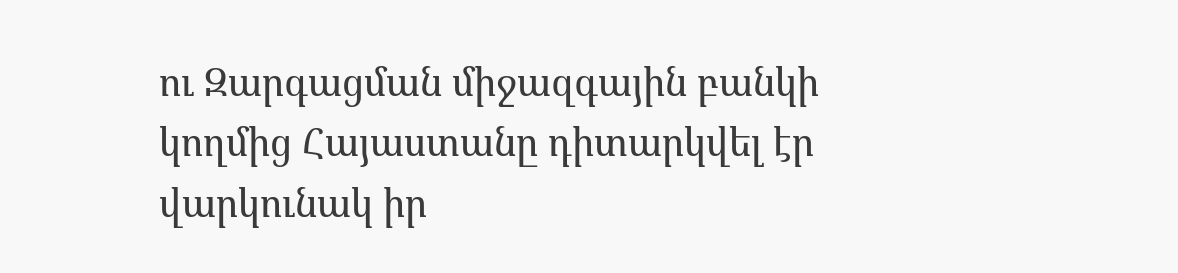ու Զարգացման միջազգային բանկի կողմից Հայաստանը դիտարկվել էր վարկունակ իր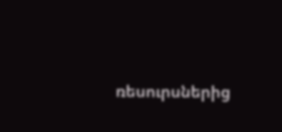ռեսուրսներից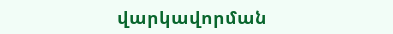վարկավորման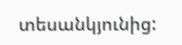տեսանկյունից: